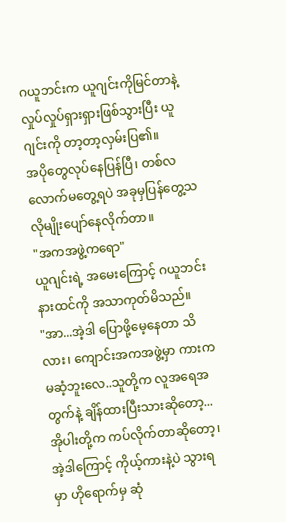ဂယူဘင်းက ယူဂျင်းကိုမြင်တာနဲ့ လှုပ်လှုပ်ရှားရှားဖြစ်သွားပြီး ယူဂျင်းကို တာ့တာ့လှမ်းပြ၏။
အပိုတွေလုပ်နေပြန်ပြီ၊ တစ်လလောက်မတွေ့ရပဲ အခုမှပြန်တွေ့သလိုမျိုးပျော်နေလိုက်တာ။
"အကအဖွဲ့ကရော"
ယူဂျင်းရဲ့ အမေးကြောင့် ဂယူဘင်း နားထင်ကို အသာကုတ်မိသည်။
"အာ...အဲ့ဒါ ပြောဖို့မေ့နေတာ သိလား၊ ကျောင်းအကအဖွဲ့မှာ ကားက မဆံ့ဘူးလေ..သူတို့က လူအရေအတွက်နဲ့ ချိန်ထားပြီးသားဆိုတော့...အိုပါးတို့က ကပ်လိုက်တာဆိုတော့၊ အဲ့ဒါကြောင့် ကိုယ့်ကားနဲ့ပဲ သွားရမှာ ဟိုရောက်မှ ဆုံ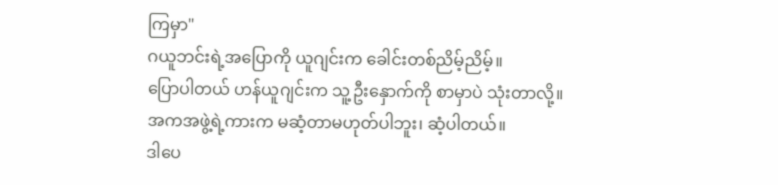ကြမှာ"
ဂယူဘင်းရဲ့အပြောကို ယူဂျင်းက ခေါင်းတစ်ညိမ့်ညိမ့်။
ပြောပါတယ် ဟန်ယူဂျင်းက သူ့ဦးနှောက်ကို စာမှာပဲ သုံးတာလို့။
အကအဖွဲ့ရဲ့ကားက မဆံ့တာမဟုတ်ပါဘူး၊ ဆံ့ပါတယ်။
ဒါပေ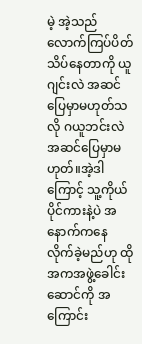မဲ့ အဲ့သည်လောက်ကြပ်ပိတ်သိပ်နေတာကို ယူဂျင်းလဲ အဆင်ပြေမှာမဟုတ်သလို ဂယူဘင်းလဲ အဆင်ပြေမှာမဟုတ်။အဲ့ဒါကြောင့် သူ့ကိုယ်ပိုင်ကားနဲ့ပဲ အနောက်ကနေ လိုက်ခဲ့မည်ဟု ထိုအကအဖွဲ့ခေါင်းဆောင်ကို အကြောင်း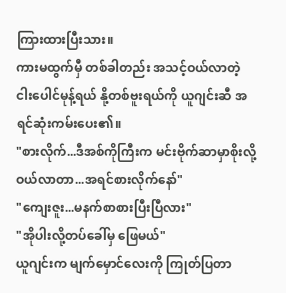ကြားထားပြီးသား။
ကားမထွက်မှီ တစ်ခါတည်း အသင့်ဝယ်လာတဲ့ ငါးပေါင်မုန့်ရယ် နို့တစ်ဗူးရယ်ကို ယူဂျင်းဆီ အရင်ဆုံးကမ်းပေး၏။
"စားလိုက်...ဒီအစ်ကိုကြီးက မင်းဗိုက်ဆာမှာစိုးလို့ ဝယ်လာတာ...အရင်စားလိုက်နော်"
"ကျေးဇူး...မနက်စာစားပြီးပြီလား"
"အိုပါးလို့တပ်ခေါ်မှ ဖြေမယ်"
ယူဂျင်းက မျက်မှောင်လေးကို ကြုတ်ပြတာ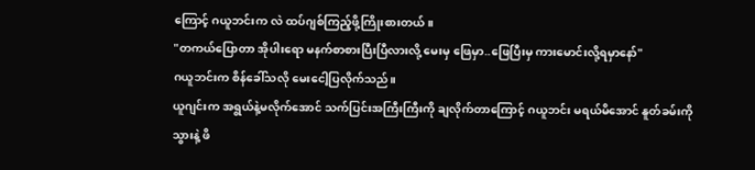ကြောင့် ဂယူဘင်းက လဲ ထပ်ဂျစ်ကြည့်ဖို့ကြိုးစားတယ်။
"တကယ်ပြောတာ အိုပါးရော မနက်စာစားပြီးပြီလားလို့ မေးမှ ဖြေမှာ..ဖြေပြီးမှ ကားမောင်းလို့ရမှာနော်"
ဂယူဘင်းက စိန်ခေါ်သလို မေးငေါ့ပြလိုက်သည်။
ယူဂျင်းက အရွယ်နဲ့မလိုက်အောင် သက်ပြင်းအကြီးကြီးကို ချလိုက်တာကြောင့် ဂယူဘင်း မရယ်မိအောင် နူတ်ခမ်းကို သွားနဲ့ ဖိ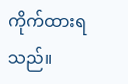ကိုက်ထားရသည်။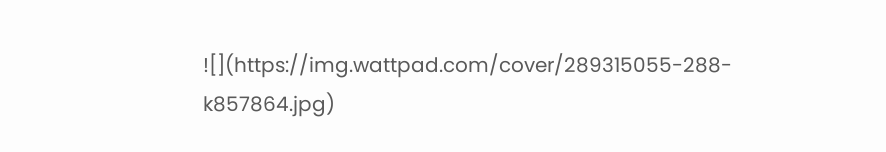![](https://img.wattpad.com/cover/289315055-288-k857864.jpg)